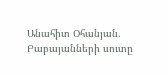Անահիտ Օհանյան. Բաբայանների սուտը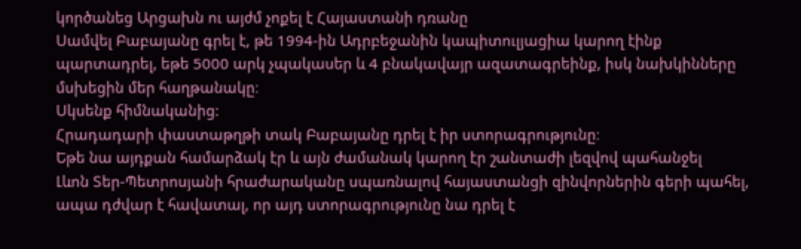կործանեց Արցախն ու այժմ չոքել է Հայաստանի դռանը
Սամվել Բաբայանը գրել է, թե 1994-ին Ադրբեջանին կապիտուլյացիա կարող էինք պարտադրել, եթե 5000 արկ չպակասեր և 4 բնակավայր ազատագրեինք, իսկ նախկինները մսխեցին մեր հաղթանակը։
Սկսենք հիմնականից:
Հրադադարի փաստաթղթի տակ Բաբայանը դրել է իր ստորագրությունը։
Եթե նա այդքան համարձակ էր և այն ժամանակ կարող էր շանտաժի լեզվով պահանջել
Լևոն Տեր-Պետրոսյանի հրաժարականը սպառնալով հայաստանցի զինվորներին գերի պահել, ապա դժվար է հավատալ, որ այդ ստորագրությունը նա դրել է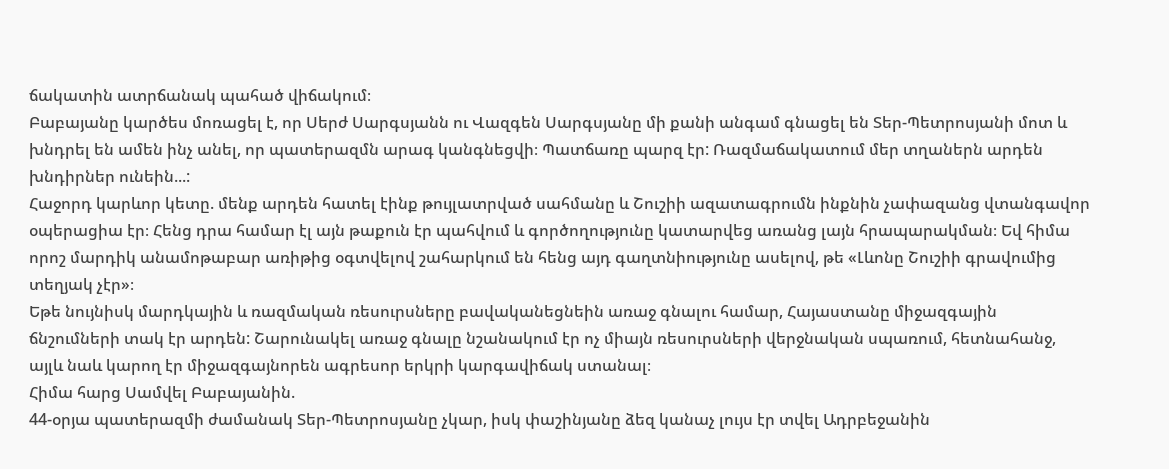ճակատին ատրճանակ պահած վիճակում։
Բաբայանը կարծես մոռացել է, որ Սերժ Սարգսյանն ու Վազգեն Սարգսյանը մի քանի անգամ գնացել են Տեր-Պետրոսյանի մոտ և խնդրել են ամեն ինչ անել, որ պատերազմն արագ կանգնեցվի։ Պատճառը պարզ էր: Ռազմաճակատում մեր տղաներն արդեն խնդիրներ ունեին...:
Հաջորդ կարևոր կետը. մենք արդեն հատել էինք թույլատրված սահմանը և Շուշիի ազատագրումն ինքնին չափազանց վտանգավոր օպերացիա էր։ Հենց դրա համար էլ այն թաքուն էր պահվում և գործողությունը կատարվեց առանց լայն հրապարակման։ Եվ հիմա որոշ մարդիկ անամոթաբար առիթից օգտվելով շահարկում են հենց այդ գաղտնիությունը ասելով, թե «Լևոնը Շուշիի գրավումից տեղյակ չէր»։
Եթե նույնիսկ մարդկային և ռազմական ռեսուրսները բավականեցնեին առաջ գնալու համար, Հայաստանը միջազգային ճնշումների տակ էր արդեն: Շարունակել առաջ գնալը նշանակում էր ոչ միայն ռեսուրսների վերջնական սպառում, հետնահանջ, այլև նաև կարող էր միջազգայնորեն ագրեսոր երկրի կարգավիճակ ստանալ։
Հիմա հարց Սամվել Բաբայանին.
44-օրյա պատերազմի ժամանակ Տեր-Պետրոսյանը չկար, իսկ փաշինյանը ձեզ կանաչ լույս էր տվել Ադրբեջանին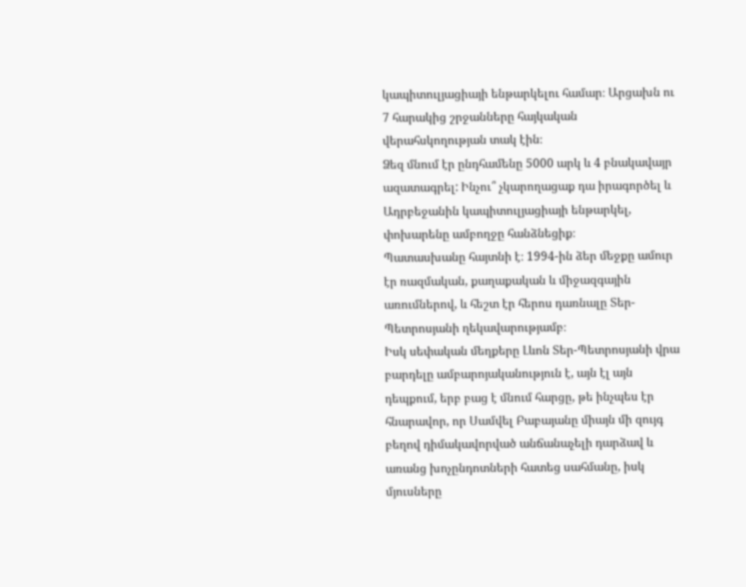կապիտուլյացիայի ենթարկելու համար։ Արցախն ու 7 հարակից շրջանները հայկական վերահսկողության տակ էին։
Ձեզ մնում էր ընդհամենը 5000 արկ և 4 բնակավայր ազատագրել: Ինչու՞ չկարողացաք դա իրագործել և Ադրբեջանին կապիտուլյացիայի ենթարկել, փոխարենը ամբողջը հանձնեցիք։
Պատասխանը հայտնի է։ 1994-ին ձեր մեջքը ամուր էր ռազմական, քաղաքական և միջազգային առումներով, և հեշտ էր հերոս դառնալը Տեր-Պետրոսյանի ղեկավարությամբ։
Իսկ սեփական մեղքերը Լևոն Տեր-Պետրոսյանի վրա բարդելը ամբարոյականություն է, այն էլ այն դեպքում, երբ բաց է մնում հարցը, թե ինչպես էր հնարավոր, որ Սամվել Բաբայանը միայն մի զույգ բեղով դիմակավորված անճանաչելի դարձավ և առանց խոչընդոտների հատեց սահմանը, իսկ մյուսները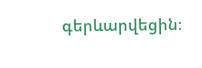գերևարվեցին։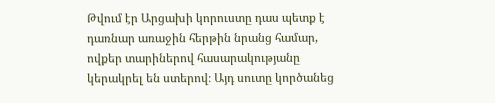Թվում էր Արցախի կորուստը դաս պետք է դառնար առաջին հերթին նրանց համար, ովքեր տարիներով հասարակությանը կերակրել են ստերով։ Այդ սուտը կործանեց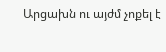Արցախն ու այժմ չոքել է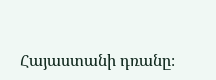Հայաստանի դռանը։